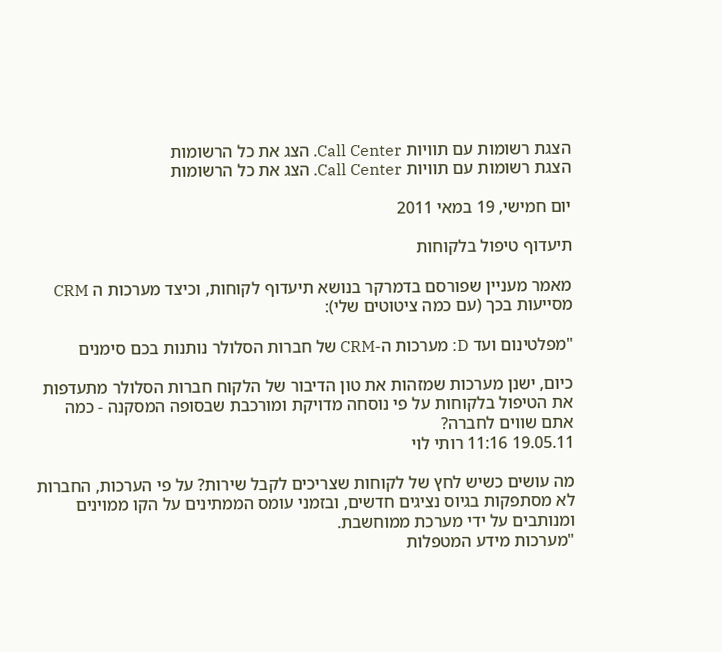הצגת רשומות עם תוויות Call Center. הצג את כל הרשומות
הצגת רשומות עם תוויות Call Center. הצג את כל הרשומות

יום חמישי, 19 במאי 2011

תיעדוף טיפול בלקוחות

מאמר מעניין שפורסם בדמרקר בנושא תיעדוף לקוחות, וכיצד מערכות ה CRM מסייעות בכך (עם כמה ציטוטים שלי):

"מפלטינום ועד D: מערכות ה-CRM של חברות הסלולר נותנות בכם סימנים

כיום, ישנן מערכות שמזהות את טון הדיבור של הלקוח חברות הסלולר מתעדפות את הטיפול בלקוחות על פי נוסחה מדויקת ומורכבת שבסופה המסקנה - כמה אתם שווים לחברה?
19.05.11 11:16 רותי לוי

מה עושים כשיש לחץ של לקוחות שצריכים לקבל שירות? על פי הערכות, החברות לא מסתפקות בגיוס נציגים חדשים, ובזמני עומס הממתינים על הקו ממוינים ומנותבים על ידי מערכת ממוחשבת.
"מערכות מידע המטפלות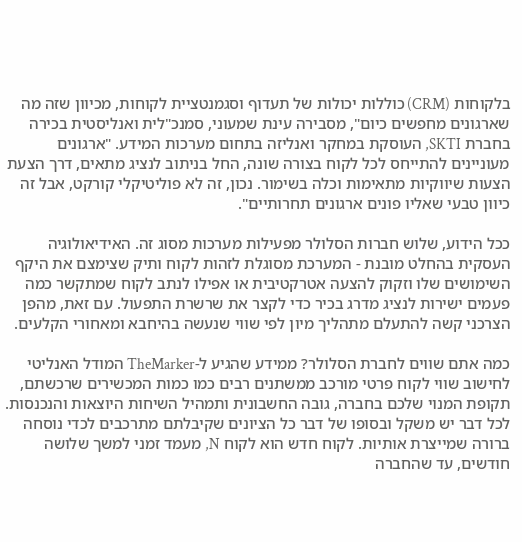בלקוחות (CRM) כוללות יכולות של תעדוף וסגמנטציית לקוחות, מכיוון שזה מה שארגונים מחפשים כיום", מסבירה עינת שמעוני, סמנכ"לית ואנליסטית בכירה בחברת SKTI, העוסקת במחקר ואנליזה בתחום מערכות המידע. "ארגונים מעוניינים להתייחס לכל לקוח בצורה שונה, החל בניתוב לנציג מתאים, דרך הצעת הצעות שיווקיות מתאימות וכלה בשימור. נכון, זה לא פוליטיקלי קורקט, אבל זה כיוון טבעי שאליו פונים ארגונים תחרותיים".

ככל הידוע, שלוש חברות הסלולר מפעילות מערכות מסוג זה. האידיאולוגיה העסקית בהחלט מובנת - המערכת מסוגלת לזהות לקוח ותיק שצימצם את היקף השימושים שלו וזקוק להצעה אטרקטיבית או אפילו לנתב לקוח שמתקשר כמה פעמים ישירות לנציג מדרג בכיר כדי לקצר את שרשרת התפעול. עם זאת, מהפן הצרכני קשה להתעלם מתהליך מיון לפי שווי שנעשה בהיחבא ומאחורי הקלעים.

כמה אתם שווים לחברת הסלולר? ממידע שהגיע ל-TheMarker המודל האנליטי לחישוב שווי לקוח פרטי מורכב ממשתנים רבים כמו כמות המכשירים שרכשתם, תקופת המנוי שלכם בחברה, גובה החשבונית ותמהיל השיחות היוצאות והנכנסות. לכל דבר יש משקל ובסופו של דבר כל הציונים שקיבלתם מתרכבים לכדי נוסחה ברורה שמייצרת אותיות. לקוח חדש הוא לקוח N, מעמד זמני למשך שלושה חודשים, עד שהחברה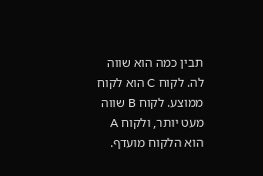תבין כמה הוא שווה לה. לקוח C הוא לקוח ממוצע. לקוח B שווה מעט יותר, ולקוח A הוא הלקוח מועדף.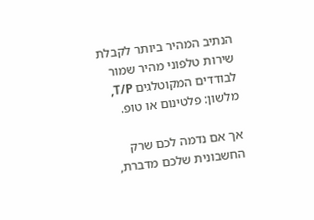הנתיב המהיר ביותר לקבלת שירות טלפוני מהיר שמור לבודדים המקוטלגים T/P, מלשון: פלטינום או טופ.

אך אם נדמה לכם שרק החשבונית שלכם מדברת,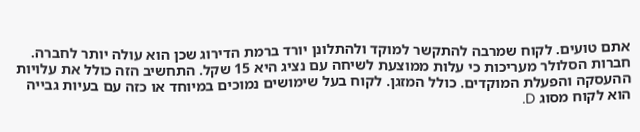אתם טועים. לקוח שמרבה להתקשר למוקד ולהתלונן יורד ברמת הדירוג שכן הוא עולה יותר לחברה. חברות הסלולר מעריכות כי עלות ממוצעת לשיחה עם נציג היא 15 שקל. התחשיב הזה כולל את עלויות ההעסקה והפעלת המוקדים. כולל המזגן. לקוח בעל שימושים נמוכים במיוחד או כזה עם בעיות גבייה הוא לקוח מסוג D.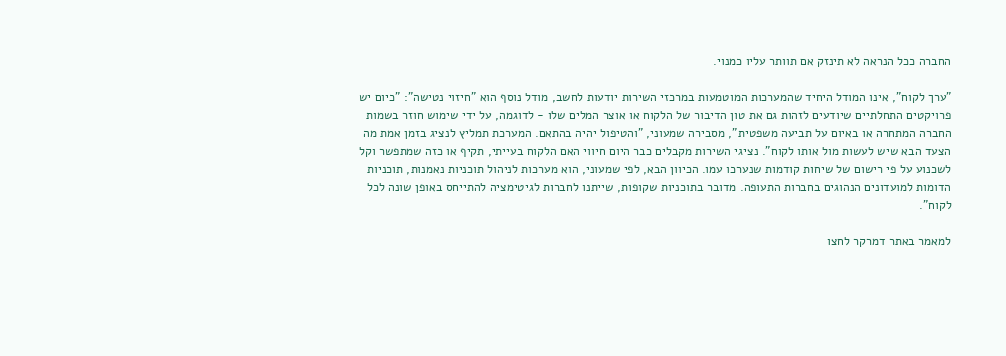החברה ככל הנראה לא תינזק אם תוותר עליו כמנוי.

"ערך לקוח", אינו המודל היחיד שהמערכות המוטמעות במרכזי השירות יודעות לחשב, מודל נוסף הוא "חיזוי נטישה": "כיום יש פרויקטים התחלתיים שיודעים לזהות גם את טון הדיבור של הלקוח או אוצר המלים שלו - לדוגמה, על ידי שימוש חוזר בשמות החברה המתחרה או באיום על תביעה משפטית", מסבירה שמעוני, "והטיפול יהיה בהתאם. המערכת תמליץ לנציג בזמן אמת מה הצעד הבא שיש לעשות מול אותו לקוח". נציגי השירות מקבלים כבר היום חיווי האם הלקוח בעייתי, תקיף או כזה שמתפשר וקל לשכנוע על פי רישום של שיחות קודמות שנערכו עמו. הכיוון הבא, לפי שמעוני, הוא מערכות לניהול תוכניות נאמנות, תוכניות הדומות למועדונים הנהוגים בחברות התעופה. מדובר בתוכניות שקופות, שייתנו לחברות לגיטימציה להתייחס באופן שונה לכל לקוח".

למאמר באתר דמרקר לחצו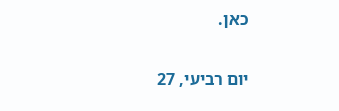כאן.

יום רביעי, 27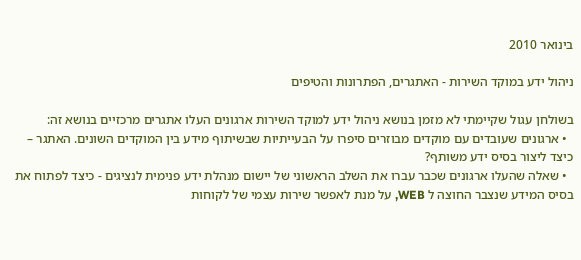בינואר 2010

ניהול ידע במוקד השירות - האתגרים, הפתרונות והטיפים

בשולחן עגול שקיימתי לא מזמן בנושא ניהול ידע למוקד השירות ארגונים העלו אתגרים מרכזיים בנושא זה:
  • ארגונים שעובדים עם מוקדים מבוזרים סיפרו על הבעייתיות שבשיתוף מידע בין המוקדים השונים. האתגר – כיצד ליצור בסיס ידע משותף?
  • שאלה שהעלו ארגונים שכבר עברו את השלב הראשוני של יישום מנהלת ידע פנימית לנציגים - כיצד לפתוח את בסיס המידע שנצבר החוצה ל WEB, על מנת לאפשר שירות עצמי של לקוחות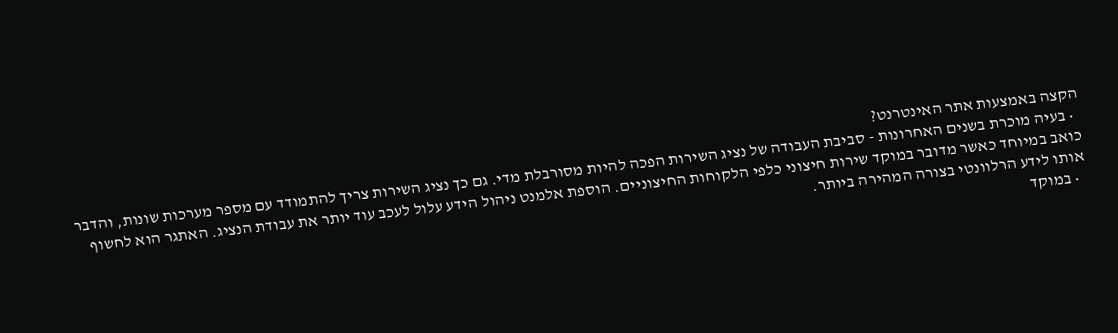הקצה באמצעות אתר האינטרנט?
  • בעיה מוכרת בשנים האחרונות - סביבת העבודה של נציג השירות הפכה להיות מסורבלת מדי. גם כך נציג השירות צריך להתמודד עם מספר מערכות שונות, והדבר כואב במיוחד כאשר מדובר במוקד שירות חיצוני כלפי הלקוחות החיצוניים. הוספת אלמנט ניהול הידע עלול לעכב עוד יותר את עבודת הנציג. האתגר הוא לחשוף אותו לידע הרלוונטי בצורה המהירה ביותר.
  • במוקד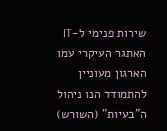שירות פנימי ל-IT האתגר העיקרי עמו הארגון מעוניין להתמודד הנו ניהול ה"בעיות" (השורש)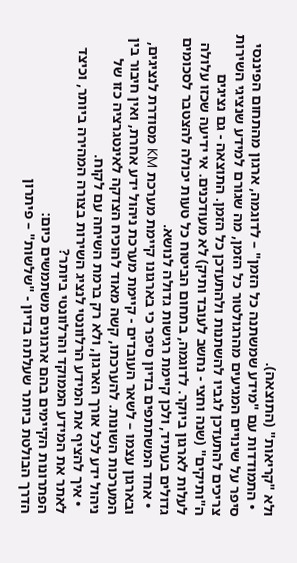ולא "קריאות" (התוצאה).
  • התמודדות עם "מידע שמשתנה כל הזמן" – לדוגמה, ארגון מהתחום הפיננסי סיפר על שינויים המגיעים מהרגולטור כל הזמן, מה שגורם למידע שנציגי השירות צריכים להתעדכן לגביו להשתנות ולהתעדכן כל הזמן. התוצאה - גם נציגים ה"ותיקים" (שנה וחצי - נחשב לעובד ותיק) לא מעודכנים. אי ידיעה שכזו עלולה לעלות לארגון ביוקר. לדוגמה, בתחום הביטוח כל טעות יכולה להצטבר לסכומים גדולים בעתיד, ולכן קיימת רגישות גדולה לנושא.
  • אחד המשתתפים בדיון סיפר כי בארגונו קיימת מערכת KM מסודרת לנציגים, ובארגון עצמו – לשאר העובדים - קיימת מערכת ניהול ידע אחרת, ואין חיבור בין המערכות השונות. להערכתו, קשה מאוד להוכיח הצדקה לאינטגרציה כזו של ניהול ידע לכל אורך הארגון, ולא רק ברמת השיחה עם לקוח.
  • איך להציף את המידע הרלוונטי לנציג השירות בצורה המהירה ביותר, וכיצד לאתר את המידע הממוקד והרלוונטי ביותר?
הפתרונות הקיימים בהם ארגונים משתמשים כיום:
הדרך הבולטת ביותר שעלתה בדיון - "שלשות" – פיתרון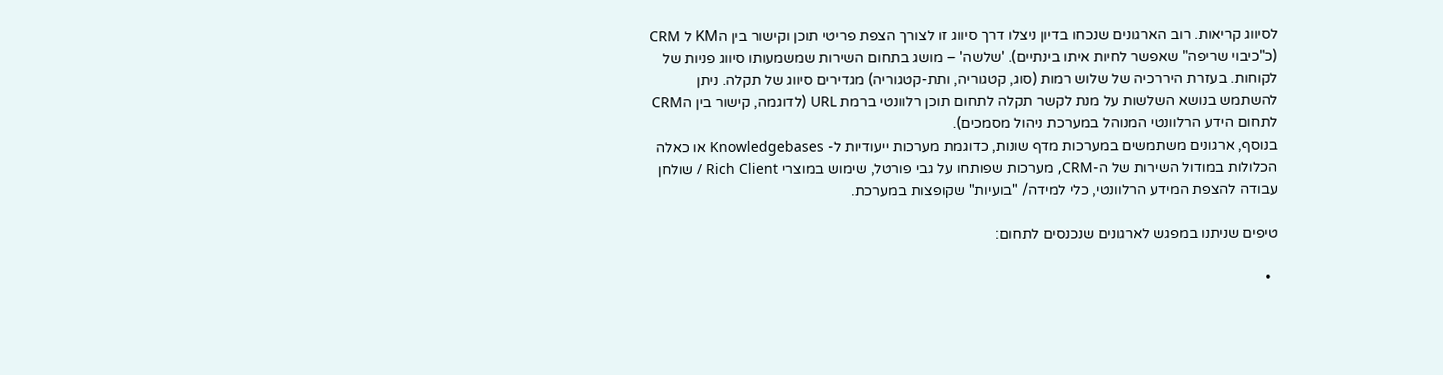לסיווג קריאות. רוב הארגונים שנכחו בדיון ניצלו דרך סיווג זו לצורך הצפת פריטי תוכן וקישור בין הKM ל CRM (כ"כיבוי שריפה" שאפשר לחיות איתו בינתיים). 'שלשה' – מושג בתחום השירות שמשמעותו סיווג פניות של לקוחות. בעזרת היררכיה של שלוש רמות (סוג, קטגוריה, ותת-קטגוריה) מגדירים סיווג של תקלה. ניתן להשתמש בנושא השלשות על מנת לקשר תקלה לתחום תוכן רלוונטי ברמת URL (לדוגמה, קישור בין הCRM לתחום הידע הרלוונטי המנוהל במערכת ניהול מסמכים).
בנוסף, ארגונים משתמשים במערכות מדף שונות, כדוגמת מערכות ייעודיות ל- Knowledgebases או כאלה הכלולות במודול השירות של ה-CRM, מערכות שפותחו על גבי פורטל, שימוש במוצרי Rich Client / שולחן עבודה להצפת המידע הרלוונטי, כלי למידה/ "בועיות" שקופצות במערכת.

טיפים שניתנו במפגש לארגונים שנכנסים לתחום:

  •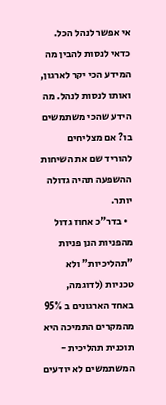אי אפשר לנהל הכל. כדאי לנסות להבין מה המידע הכי יקר לארגון, ואותו לנסות לנהל. מה הידע שהכי משתמשים בו? אם מצליחים להוריד שם את השיחות ההשפעה תהיה גדולה יותר.
  • בדר"כ אחוז גדול מהפניות הנן פניות "תהליכיות" ולא טכניות (לדוגמה, באחד הארגונים ב 95% מהמקרים התמיכה היא תוכנית תהליכית - המשתמשים לא יודעים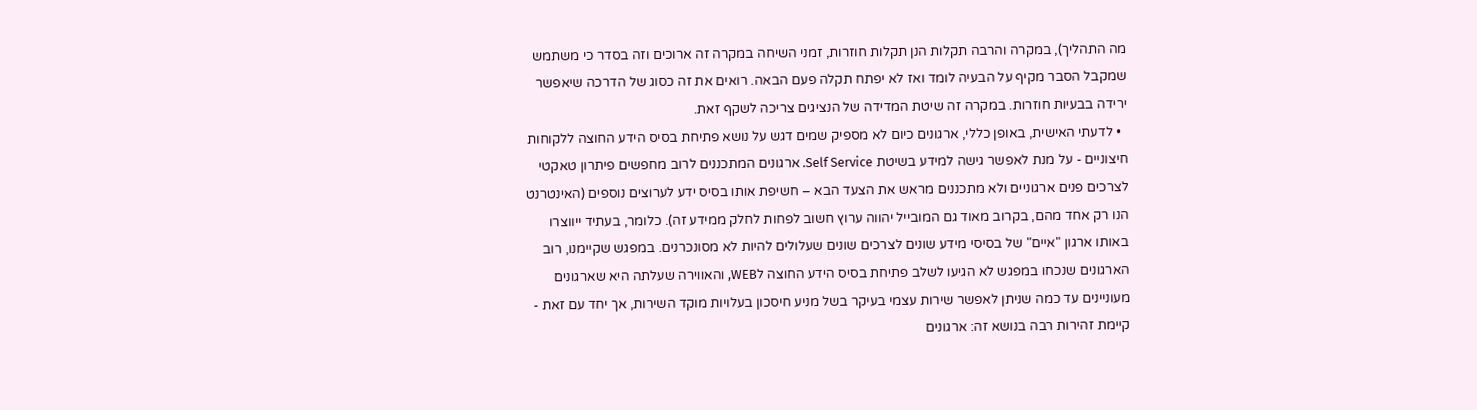מה התהליך), במקרה והרבה תקלות הנן תקלות חוזרות, זמני השיחה במקרה זה ארוכים וזה בסדר כי משתמש שמקבל הסבר מקיף על הבעיה לומד ואז לא יפתח תקלה פעם הבאה. רואים את זה כסוג של הדרכה שיאפשר ירידה בבעיות חוזרות. במקרה זה שיטת המדידה של הנציגים צריכה לשקף זאת.
  • לדעתי האישית, באופן כללי, ארגונים כיום לא מספיק שמים דגש על נושא פתיחת בסיס הידע החוצה ללקוחות חיצוניים - על מנת לאפשר גישה למידע בשיטת Self Service. ארגונים המתכננים לרוב מחפשים פיתרון טאקטי לצרכים פנים ארגוניים ולא מתכננים מראש את הצעד הבא – חשיפת אותו בסיס ידע לערוצים נוספים (האינטרנט הנו רק אחד מהם, בקרוב מאוד גם המובייל יהווה ערוץ חשוב לפחות לחלק ממידע זה). כלומר, בעתיד ייווצרו באותו ארגון "איים" של בסיסי מידע שונים לצרכים שונים שעלולים להיות לא מסונכרנים. במפגש שקיימנו, רוב הארגונים שנכחו במפגש לא הגיעו לשלב פתיחת בסיס הידע החוצה לWEB, והאווירה שעלתה היא שארגונים מעוניינים עד כמה שניתן לאפשר שירות עצמי בעיקר בשל מניע חיסכון בעלויות מוקד השירות, אך יחד עם זאת - קיימת זהירות רבה בנושא זה: ארגונים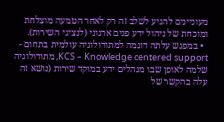מעוניינים להגיע לשלב זה רק לאחר הטמעה מוצלחת ומוכחת של ניהול ידע פנים ארגוני (לנציגי השירות).
  • במפגש עלתה דוגמה למתודולוגיה עולמית בתחום - KCS – Knowledge centered support, מתודולוגיה שלמה לאופן שבו מנהלים ידע במוקד שירות (נושא זה עלה בהקשר של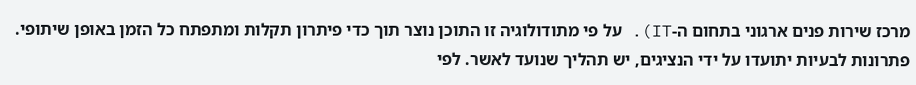מרכז שירות פנים ארגוני בתחום ה-IT). על פי מתודולוגיה זו התוכן נוצר תוך כדי פיתרון תקלות ומתפתח כל הזמן באופן שיתופי. פתרונות לבעיות יתועדו על ידי הנציגים, יש תהליך שנועד לאשר. לפי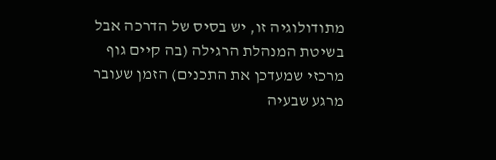מתודולוגיה זו, יש בסיס של הדרכה אבל בשיטת המנהלת הרגילה (בה קיים גוף מרכזי שמעדכן את התכנים) הזמן שעובר מרגע שבעיה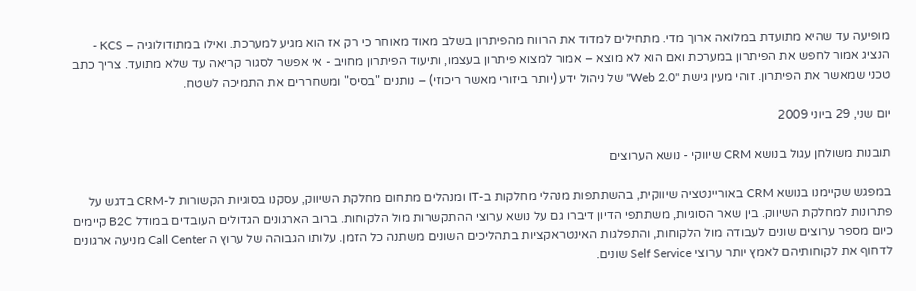מופיעה עד שהיא מתועדת במלואה ארוך מדי. מתחילים למדוד את הרווח מהפיתרון בשלב מאוד מאוחר כי רק אז הוא מגיע למערכת. ואילו במתודולוגיה – KCS - הנציג אמור לחפש את הפיתרון במערכת ואם הוא לא מוצא – אמור למצוא פיתרון בעצמו, ותיעוד הפיתרון מחויב - אי אפשר לסגור קריאה עד שלא מתועד. צריך כתב טכני שמאשר את הפיתרון. זוהי מעין גישת "Web 2.0" של ניהול ידע (יותר ביזורי מאשר ריכוזי) – נותנים "בסיס" ומשחררים את התמיכה לשטח.

יום שני, 29 ביוני 2009

תובנות משולחן עגול בנושא CRM שיווקי - נושא הערוצים

במפגש שקיימנו בנושא CRM באוריינטציה שיווקית, בהשתתפות מנהלי מחלקות ב-IT ומנהלים מתחום מחלקת השיווק, עסקנו בסוגיות הקשורות ל-CRM בדגש על פתרונות למחלקת השיווק. בין שאר הסוגיות, משתתפי הדיון דיברו גם על נושא ערוצי ההתקשרות מול הלקוחות. ברוב הארגונים הגדולים העובדים במודל B2C קיימים כיום מספר ערוצים שונים לעבודה מול הלקוחות, והתפלגות האינטראקציות בתהליכים השונים משתנה כל הזמן. עלותו הגבוהה של ערוץ ה Call Center מניעה ארגונים לדחוף את לקוחותיהם לאמץ יותר ערוצי Self Service שונים.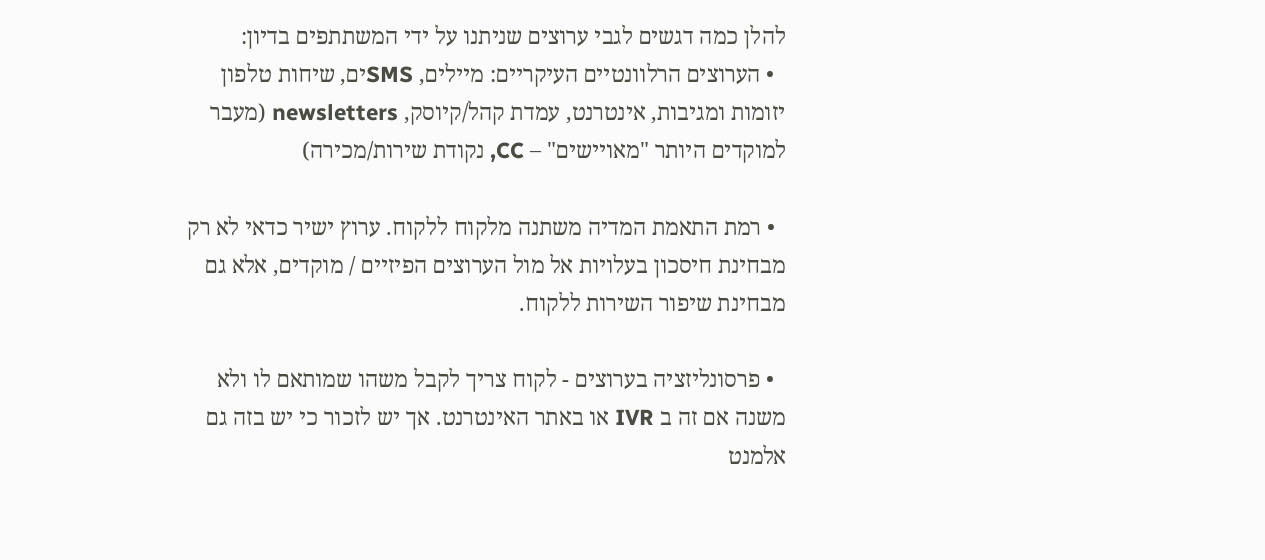להלן כמה דגשים לגבי ערוצים שניתנו על ידי המשתתפים בדיון:
  • הערוצים הרלוונטיים העיקריים: מיילים, SMSים, שיחות טלפון יזומות ומגיבות, אינטרנט, עמדת קהל/קיוסק, newsletters (מעבר למוקדים היותר "מאויישים" – CC, נקודת שירות/מכירה)

  • רמת התאמת המדיה משתנה מלקוח ללקוח. ערוץ ישיר כדאי לא רק מבחינת חיסכון בעלויות אל מול הערוצים הפיזיים / מוקדים, אלא גם מבחינת שיפור השירות ללקוח.

  • פרסונליזציה בערוצים - לקוח צריך לקבל משהו שמותאם לו ולא משנה אם זה ב IVR או באתר האינטרנט. אך יש לזכור כי יש בזה גם אלמנט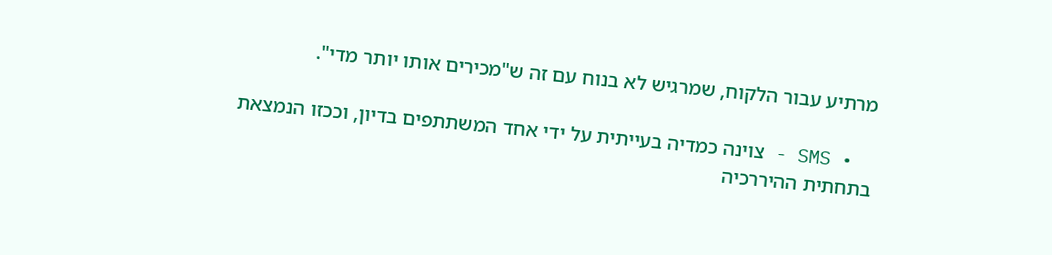מרתיע עבור הלקוח, שמרגיש לא בנוח עם זה ש"מכירים אותו יותר מדי".

  • SMS - צוינה כמדיה בעייתית על ידי אחד המשתתפים בדיון, וככזו הנמצאת בתחתית ההיררכיה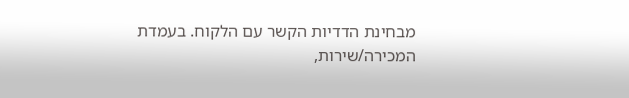מבחינת הדדיות הקשר עם הלקוח. בעמדת המכירה/שירות,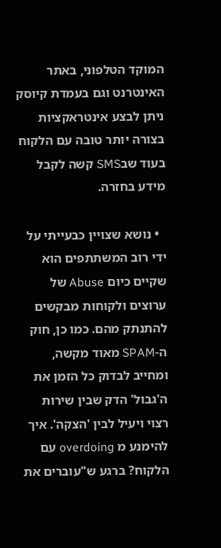המוקד הטלפוני, באתר האינטרנט וגם בעמדת קיוסק ניתן לבצע אינטראקציות בצורה יותר טובה עם הלקוח בעוד שבSMS קשה לקבל מידע בחזרה.

  • נושא שצויין כבעייתי על ידי רוב המשתתפים הוא שקיים כיום Abuse של ערוצים ולקוחות מבקשים להתנתק מהם. כמו כן, חוק ה-SPAM מאוד מקשה, ומחייב לבדוק כל הזמן את ה'גבול' הדק שבין שירות רצוי ויעיל לבין 'הצקה'. איך להימנע מ overdoing עם הלקוח? ברגע ש"עוברים את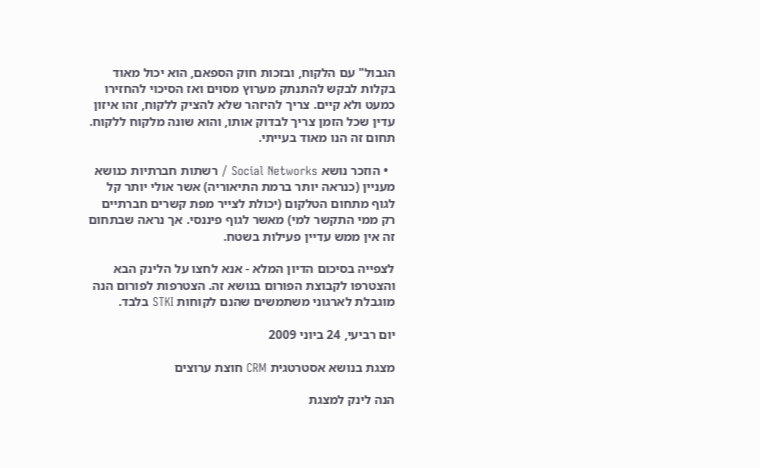הגבול" עם הלקוח, ובזכות חוק הספאם, הוא יכול מאוד בקלות לבקש להתנתק מערוץ מסוים ואז הסיכוי להחזירו כמעט ולא קיים. צריך להיזהר שלא להציק ללקוח, זהו איזון עדין שכל הזמן צריך לבדוק אותו, והוא שונה מלקוח ללקוח. תחום זה הנו מאוד בעייתי.

  • הוזכר נושא Social Networks / רשתות חברתיות כנושא מעניין (כנראה יותר ברמת התיאוריה) אשר אולי יותר קל לגוף מתחום הטלקום (יכולת לצייר מפת קשרים חברתיים רק ממי התקשר למי) מאשר לגוף פיננסי. אך נראה שבתחום זה אין ממש עדיין פעילות בשטח.

לצפייה בסיכום הדיון המלא - אנא לחצו על הלינק הבא והצטרפו לקבוצת הפורום בנושא זה. הצטרפות לפורום הנה מוגבלת לארגוני משתמשים שהנם לקוחות STKI בלבד.

יום רביעי, 24 ביוני 2009

מצגת בנושא אסטרטגית CRM חוצת ערוצים

הנה לינק למצגת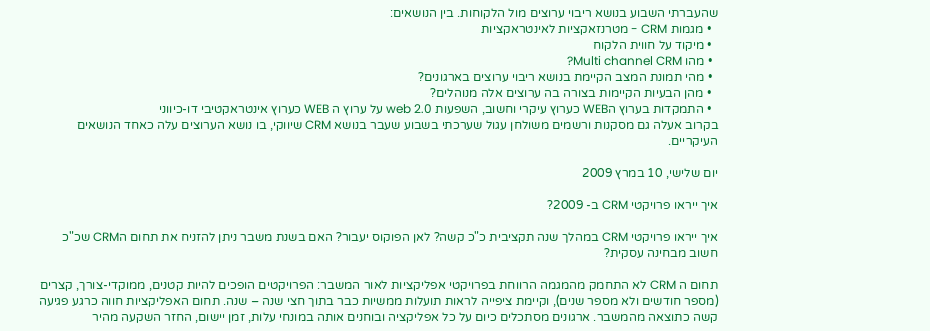שהעברתי השבוע בנושא ריבוי ערוצים מול הלקוחות. בין הנושאים:
  • מגמות CRM - מטרנזאקציות לאינטראקציות
  • מיקוד על חווית הלקוח
  • מהו Multi channel CRM?
  • מהי תמונת המצב הקיימת בנושא ריבוי ערוצים בארגונים?
  • מהן הבעיות הקיימות בצורה בה ערוצים אלה מנוהלים?
  • התמקדות בערוץ הWEB כערוץ עיקרי וחשוב, השפעות web 2.0 על ערוץ ה WEB כערוץ אינטראקטיבי דו-כיווני
בקרוב אעלה גם מסקנות ורשמים משולחן עגול שערכתי בשבוע שעבר בנושא CRM שיווקי, בו נושא הערוצים עלה כאחד הנושאים העיקריים.

יום שלישי, 10 במרץ 2009

איך ייראו פרויקטי CRM ב- 2009?

איך ייראו פרויקטי CRM במהלך שנה תקציבית כ"כ קשה? לאן הפוקוס יעבור? האם בשנת משבר ניתן להזניח את תחום הCRM שכ"כ חשוב מבחינה עסקית?

תחום ה CRM לא התחמק מהמגמה הרווחת בפרויקטי אפליקציות לאור המשבר: הפרויקטים הופכים להיות קטנים, ממוקדי-צורך, קצרים (מספר חודשים ולא מספר שנים), וקיימת ציפייה לראות תועלות ממשיות כבר בתוך חצי שנה – שנה. תחום האפליקציות חווה כרגע פגיעה קשה כתוצאה מהמשבר. ארגונים מסתכלים כיום על כל אפליקציה ובוחנים אותה במונחי עלות, זמן יישום, החזר השקעה מהיר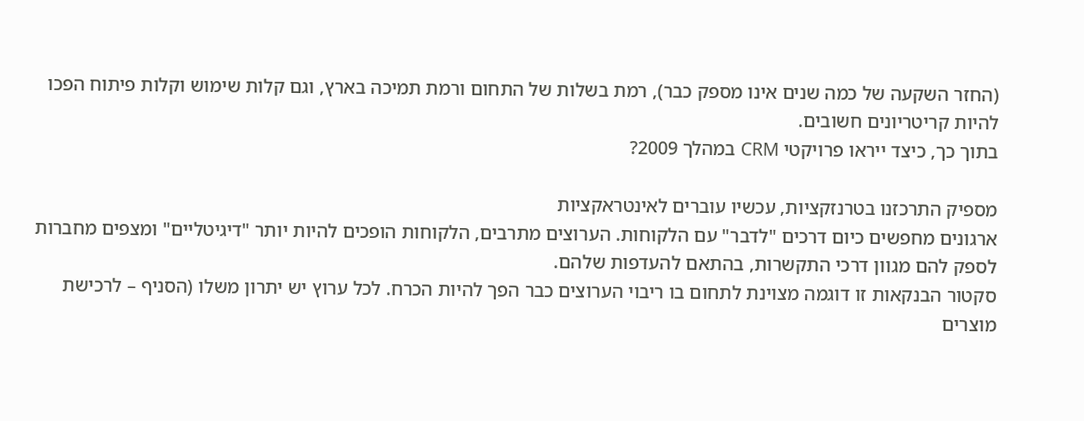(החזר השקעה של כמה שנים אינו מספק כבר), רמת בשלות של התחום ורמת תמיכה בארץ, וגם קלות שימוש וקלות פיתוח הפכו להיות קריטריונים חשובים.
בתוך כך, כיצד ייראו פרויקטי CRM במהלך 2009?

מספיק התרכזנו בטרנזקציות, עכשיו עוברים לאינטראקציות
ארגונים מחפשים כיום דרכים "לדבר" עם הלקוחות. הערוצים מתרבים, הלקוחות הופכים להיות יותר "דיגיטליים" ומצפים מחברות לספק להם מגוון דרכי התקשרות, בהתאם להעדפות שלהם.
סקטור הבנקאות זו דוגמה מצוינת לתחום בו ריבוי הערוצים כבר הפך להיות הכרח. לכל ערוץ יש יתרון משלו (הסניף – לרכישת מוצרים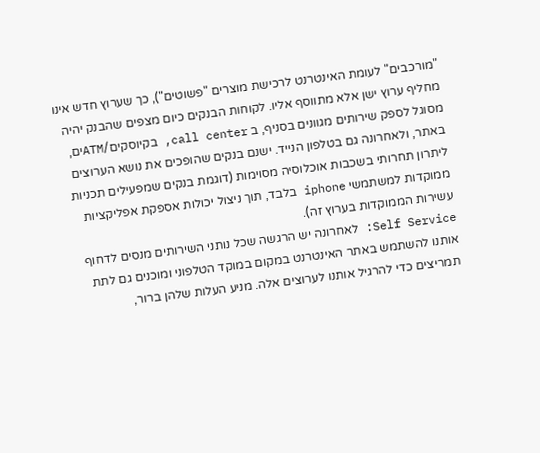"מורכבים" לעומת האינטרנט לרכישת מוצרים "פשוטים"), כך שערוץ חדש אינו מחליף ערוץ ישן אלא מתווסף אליו. לקוחות הבנקים כיום מצפים שהבנק יהיה מסוגל לספק שירותים מגוונים בסניף, ב call center, בקיוסקים/ATMים, באתר, ולאחרונה גם בטלפון הנייד. ישנם בנקים שהופכים את נושא הערוצים ליתרון תחרותי בשכבות אוכלוסיה מסוימות (דוגמת בנקים שמפעילים תכניות ממוקדות למשתמשי iphone בלבד, תוך ניצול יכולות אספקת אפליקציות עשירות הממוקדות בערוץ זה).
Self Service: לאחרונה יש הרגשה שכל נותני השירותים מנסים לדחוף אותנו להשתמש באתר האינטרנט במקום במוקד הטלפוני ומוכנים גם לתת תמריצים כדי להרגיל אותנו לערוצים אלה. מניע העלות שלהן ברור,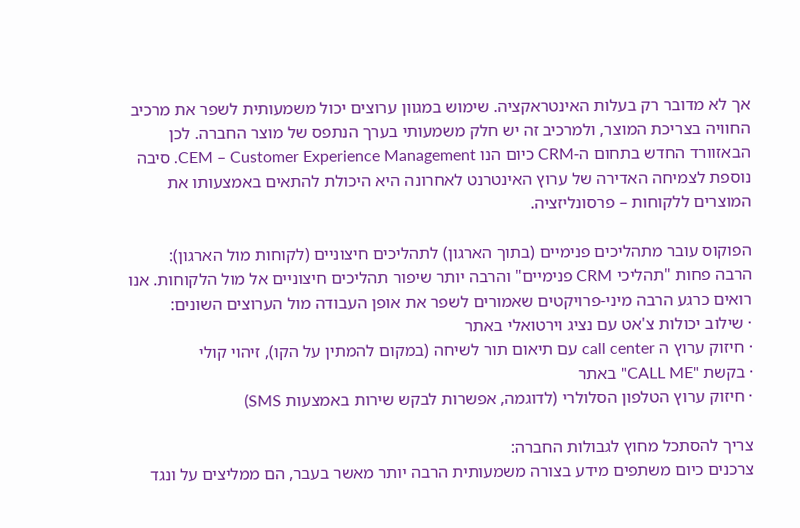אך לא מדובר רק בעלות האינטראקציה. שימוש במגוון ערוצים יכול משמעותית לשפר את מרכיב החוויה בצריכת המוצר, ולמרכיב זה יש חלק משמעותי בערך הנתפס של מוצר החברה. לכן הבאזוורד החדש בתחום ה-CRM כיום הנו CEM – Customer Experience Management. סיבה נוספת לצמיחה האדירה של ערוץ האינטרנט לאחרונה היא היכולת להתאים באמצעותו את המוצרים ללקוחות – פרסונליזציה.

הפוקוס עובר מתהליכים פנימיים (בתוך הארגון) לתהליכים חיצוניים (לקוחות מול הארגון):
הרבה פחות "תהליכי CRM פנימיים" והרבה יותר שיפור תהליכים חיצוניים אל מול הלקוחות. אנו רואים כרגע הרבה מיני-פרויקטים שאמורים לשפר את אופן העבודה מול הערוצים השונים:
· שילוב יכולות צ'אט עם נציג וירטואלי באתר
· חיזוק ערוץ ה call center עם תיאום תור לשיחה (במקום להמתין על הקו), זיהוי קולי
· בקשת "CALL ME" באתר
· חיזוק ערוץ הטלפון הסלולרי (לדוגמה, אפשרות לבקש שירות באמצעות SMS)

צריך להסתכל מחוץ לגבולות החברה:
צרכנים כיום משתפים מידע בצורה משמעותית הרבה יותר מאשר בעבר, הם ממליצים על ונגד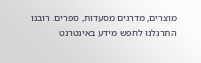מוצרים, מדרגים מסעדות, ספרים. רובנו התרגלנו לחפש מידע באינטרנט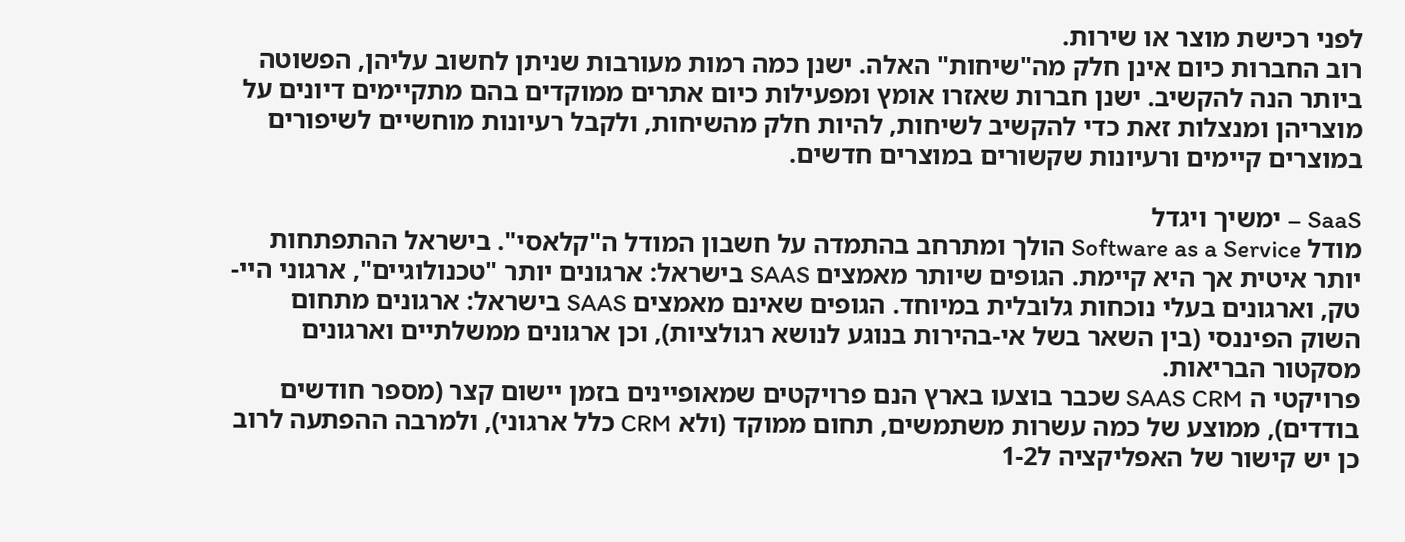לפני רכישת מוצר או שירות.
רוב החברות כיום אינן חלק מה"שיחות" האלה. ישנן כמה רמות מעורבות שניתן לחשוב עליהן, הפשוטה ביותר הנה להקשיב. ישנן חברות שאזרו אומץ ומפעילות כיום אתרים ממוקדים בהם מתקיימים דיונים על מוצריהן ומנצלות זאת כדי להקשיב לשיחות, להיות חלק מהשיחות, ולקבל רעיונות מוחשיים לשיפורים במוצרים קיימים ורעיונות שקשורים במוצרים חדשים.

SaaS – ימשיך ויגדל
מודל Software as a Service הולך ומתרחב בהתמדה על חשבון המודל ה"קלאסי". בישראל ההתפתחות יותר איטית אך היא קיימת. הגופים שיותר מאמצים SAAS בישראל: ארגונים יותר "טכנולוגיים", ארגוני היי-טק, וארגונים בעלי נוכחות גלובלית במיוחד. הגופים שאינם מאמצים SAAS בישראל: ארגונים מתחום השוק הפיננסי (בין השאר בשל אי-בהירות בנוגע לנושא רגולציות), וכן ארגונים ממשלתיים וארגונים מסקטור הבריאות.
פרויקטי ה SAAS CRM שכבר בוצעו בארץ הנם פרויקטים שמאופיינים בזמן יישום קצר (מספר חודשים בודדים), ממוצע של כמה עשרות משתמשים, תחום ממוקד (ולא CRM כלל ארגוני), ולמרבה ההפתעה לרוב כן יש קישור של האפליקציה ל1-2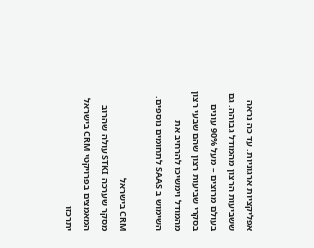אפליקציות ארגוניות. עד כה נראה ששביעות הרצון מהמודל גבוהה. גם בעולם מרוצים – מעל 90% עונים בסקרי שביעות רצון שהם שבעי רצון מהמודל וימשיכו להרחיב את השימוש ב SAAS לתחומים נוספים.

CRM בישראל
מסקר שערכה STKI עולה שהרוב המאמצים בפרויקטי CRM בישראל יתרכזו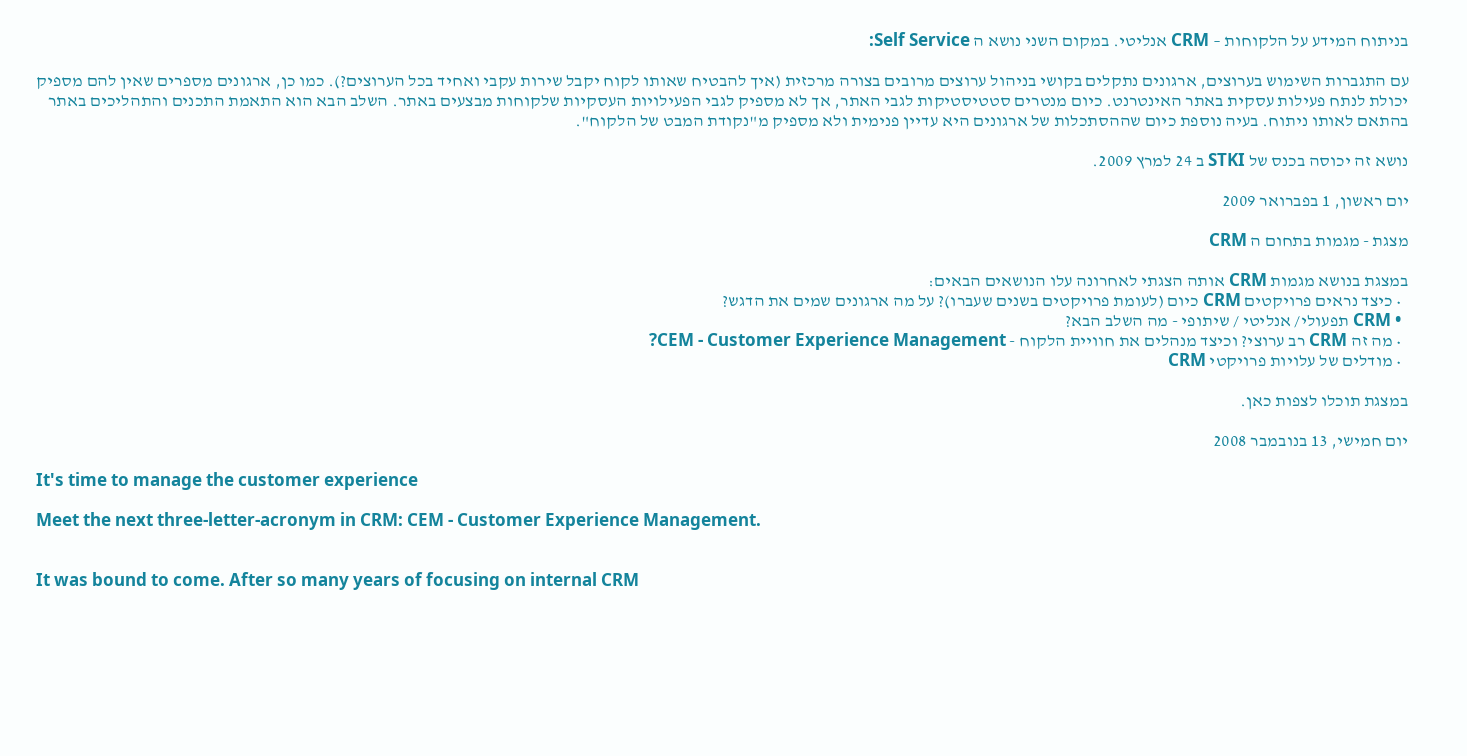בניתוח המידע על הלקוחות – CRM אנליטי. במקום השני נושא ה Self Service:

עם התגברות השימוש בערוצים, ארגונים נתקלים בקושי בניהול ערוצים מרובים בצורה מרכזית (איך להבטיח שאותו לקוח יקבל שירות עקבי ואחיד בכל הערוצים?). כמו כן, ארגונים מספרים שאין להם מספיק יכולת לנתח פעילות עסקית באתר האינטרנט. כיום מנטרים סטטיסטיקות לגבי האתר, אך לא מספיק לגבי הפעילויות העסקיות שלקוחות מבצעים באתר. השלב הבא הוא התאמת התכנים והתהליכים באתר בהתאם לאותו ניתוח. בעיה נוספת כיום שההסתכלות של ארגונים היא עדיין פנימית ולא מספיק מ"נקודת המבט של הלקוח".

נושא זה יכוסה בכנס של STKI ב 24 למרץ 2009.

יום ראשון, 1 בפברואר 2009

מצגת - מגמות בתחום ה CRM

במצגת בנושא מגמות CRM אותה הצגתי לאחרונה עלו הנושאים הבאים:
  • כיצד נראים פרויקטים CRM כיום (לעומת פרויקטים בשנים שעברו)? על מה ארגונים שמים את הדגש?
  • CRM תפעולי/ אנליטי / שיתופי - מה השלב הבא?
  • מה זה CRM רב ערוצי? וכיצד מנהלים את חוויית הלקוח - CEM - Customer Experience Management?
  • מודלים של עלויות פרויקטי CRM

במצגת תוכלו לצפות כאן.

יום חמישי, 13 בנובמבר 2008

It's time to manage the customer experience

Meet the next three-letter-acronym in CRM: CEM - Customer Experience Management.


It was bound to come. After so many years of focusing on internal CRM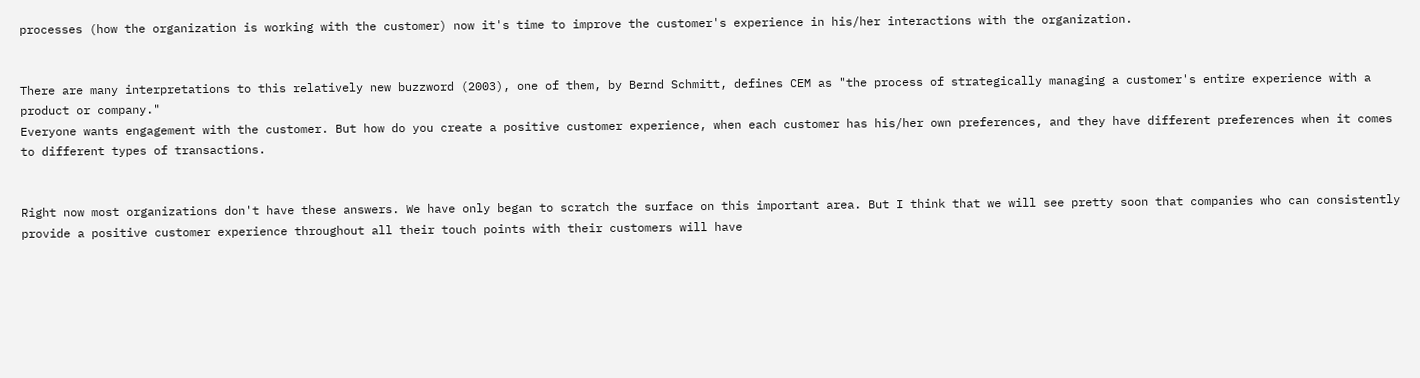processes (how the organization is working with the customer) now it's time to improve the customer's experience in his/her interactions with the organization.


There are many interpretations to this relatively new buzzword (2003), one of them, by Bernd Schmitt, defines CEM as "the process of strategically managing a customer's entire experience with a product or company."
Everyone wants engagement with the customer. But how do you create a positive customer experience, when each customer has his/her own preferences, and they have different preferences when it comes to different types of transactions.


Right now most organizations don't have these answers. We have only began to scratch the surface on this important area. But I think that we will see pretty soon that companies who can consistently provide a positive customer experience throughout all their touch points with their customers will have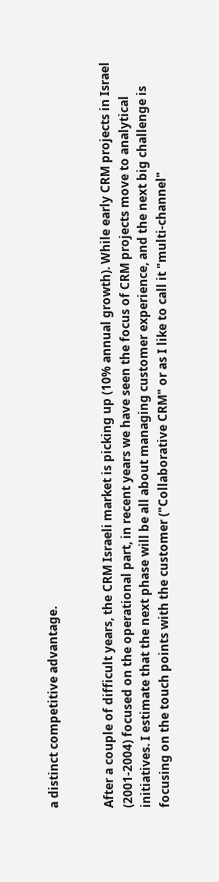a distinct competitive advantage.


After a couple of difficult years, the CRM Israeli market is picking up (10% annual growth). While early CRM projects in Israel (2001-2004) focused on the operational part, in recent years we have seen the focus of CRM projects move to analytical initiatives. I estimate that the next phase will be all about managing customer experience, and the next big challenge is focusing on the touch points with the customer ("Collaborative CRM" or as I like to call it "multi-channel"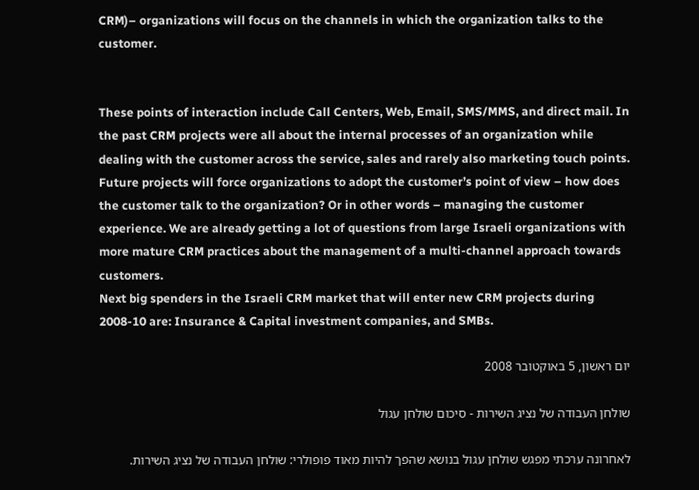CRM)– organizations will focus on the channels in which the organization talks to the customer.


These points of interaction include Call Centers, Web, Email, SMS/MMS, and direct mail. In the past CRM projects were all about the internal processes of an organization while dealing with the customer across the service, sales and rarely also marketing touch points. Future projects will force organizations to adopt the customer’s point of view – how does the customer talk to the organization? Or in other words – managing the customer experience. We are already getting a lot of questions from large Israeli organizations with more mature CRM practices about the management of a multi-channel approach towards customers.
Next big spenders in the Israeli CRM market that will enter new CRM projects during 2008-10 are: Insurance & Capital investment companies, and SMBs.

יום ראשון, 5 באוקטובר 2008

שולחן העבודה של נציג השירות - סיכום שולחן עגול

לאחרונה ערכתי מפגש שולחן עגול בנושא שהפך להיות מאוד פופולרי: שולחן העבודה של נציג השירות.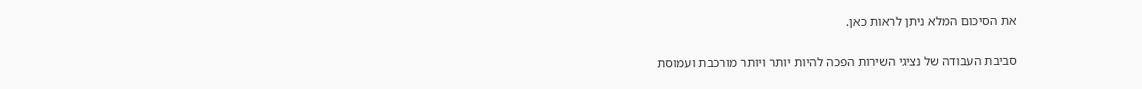את הסיכום המלא ניתן לראות כאן.

סביבת העבודה של נציגי השירות הפכה להיות יותר ויותר מורכבת ועמוסת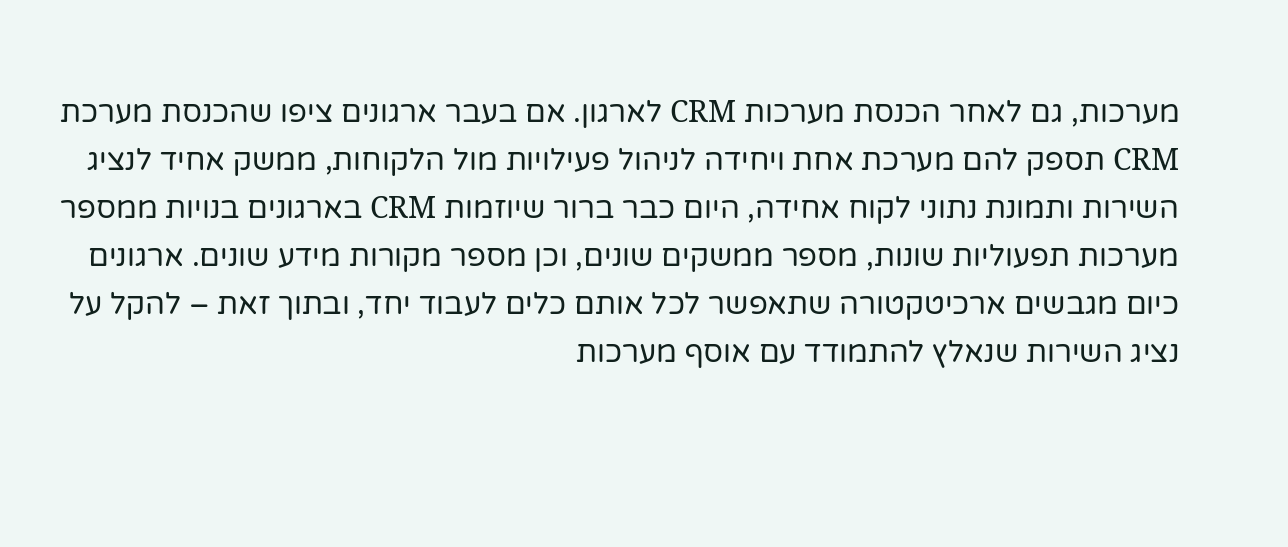מערכות, גם לאחר הכנסת מערכות CRM לארגון. אם בעבר ארגונים ציפו שהכנסת מערכת CRM תספק להם מערכת אחת ויחידה לניהול פעילויות מול הלקוחות, ממשק אחיד לנציג השירות ותמונת נתוני לקוח אחידה, היום כבר ברור שיוזמות CRM בארגונים בנויות ממספר מערכות תפעוליות שונות, מספר ממשקים שונים, וכן מספר מקורות מידע שונים. ארגונים כיום מגבשים ארכיטקטורה שתאפשר לכל אותם כלים לעבוד יחד, ובתוך זאת – להקל על נציג השירות שנאלץ להתמודד עם אוסף מערכות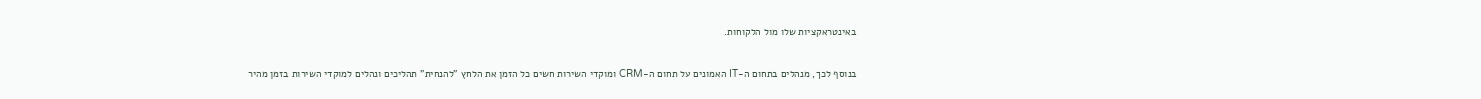באינטראקציות שלו מול הלקוחות.

בנוסף לכך, מנהלים בתחום ה-IT האמונים על תחום ה-CRM ומוקדי השירות חשים כל הזמן את הלחץ "להנחית" תהליכים ונהלים למוקדי השירות בזמן מהיר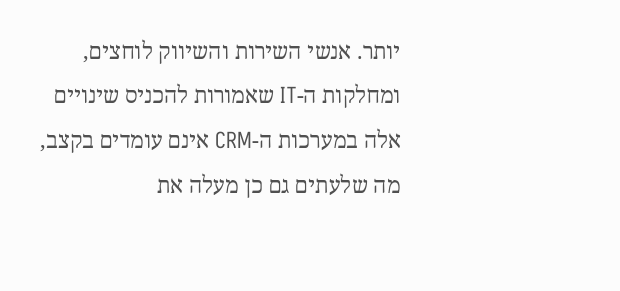יותר. אנשי השירות והשיווק לוחצים, ומחלקות ה-IT שאמורות להכניס שינויים אלה במערכות ה-CRM אינם עומדים בקצב, מה שלעתים גם כן מעלה את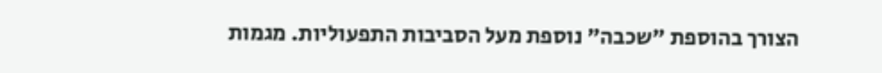הצורך בהוספת "שכבה" נוספת מעל הסביבות התפעוליות. מגמות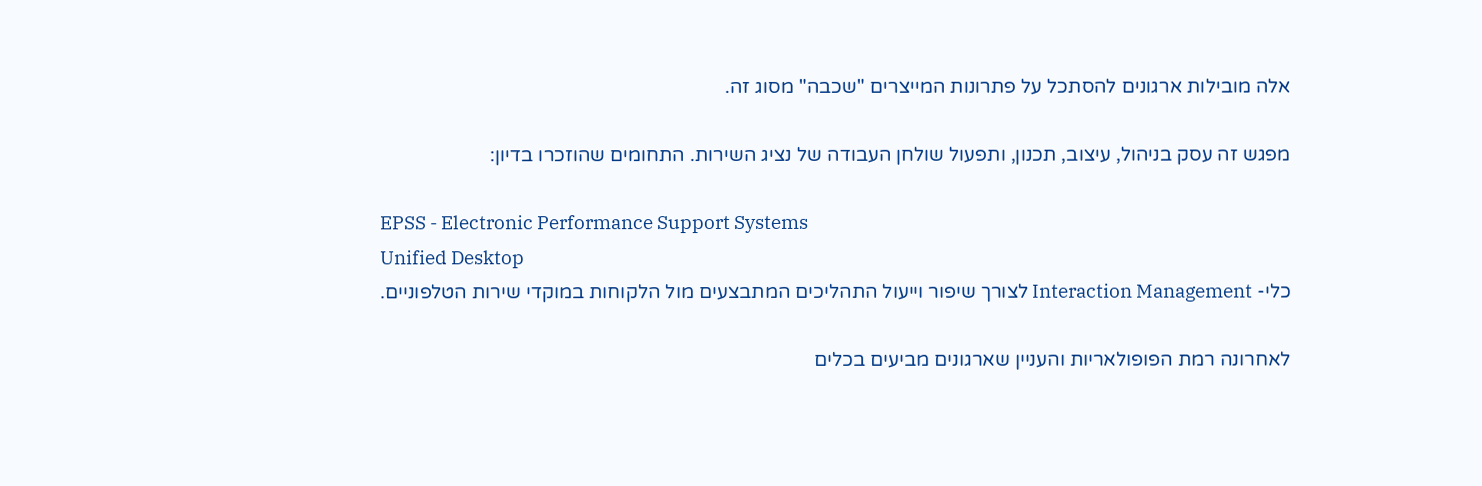אלה מובילות ארגונים להסתכל על פתרונות המייצרים "שכבה" מסוג זה.

מפגש זה עסק בניהול, עיצוב, תכנון, ותפעול שולחן העבודה של נציג השירות. התחומים שהוזכרו בדיון:

EPSS - Electronic Performance Support Systems
Unified Desktop
כלי- Interaction Management לצורך שיפור וייעול התהליכים המתבצעים מול הלקוחות במוקדי שירות הטלפוניים.

לאחרונה רמת הפופולאריות והעניין שארגונים מביעים בכלים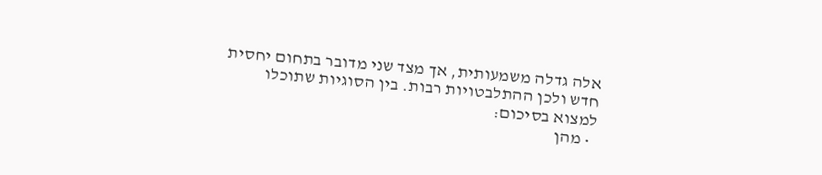אלה גדלה משמעותית, אך מצד שני מדובר בתחום יחסית חדש ולכן ההתלבטויות רבות. בין הסוגיות שתוכלו למצוא בסיכום:
  • מהן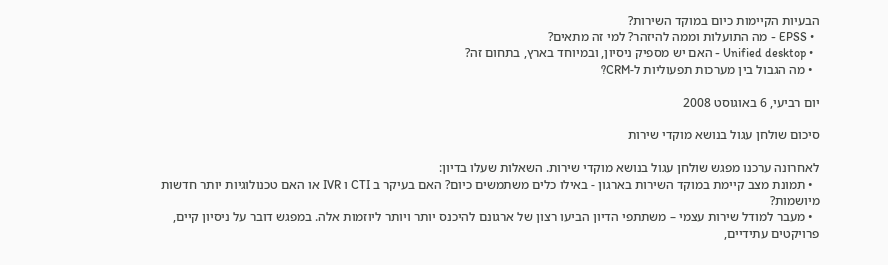הבעיות הקיימות כיום במוקד השירות?
  • EPSS - מה התועלות וממה להיזהר? למי זה מתאים?
  • Unified desktop - האם יש מספיק ניסיון, ובמיוחד בארץ, בתחום זה?
  • מה הגבול בין מערכות תפעוליות ל-CRM?

יום רביעי, 6 באוגוסט 2008

סיכום שולחן עגול בנושא מוקדי שירות

לאחרונה ערכנו מפגש שולחן עגול בנושא מוקדי שירות. השאלות שעלו בדיון:
  • תמונת מצב קיימת במוקד השירות בארגון - באילו כלים משתמשים כיום? האם בעיקר ב CTI ו IVR או האם טכנולוגיות יותר חדשות מיושמות?
  • מעבר למודל שירות עצמי – משתתפי הדיון הביעו רצון של ארגונם להיכנס יותר ויותר ליוזמות אלה. במפגש דובר על ניסיון קיים, פרויקטים עתידיים,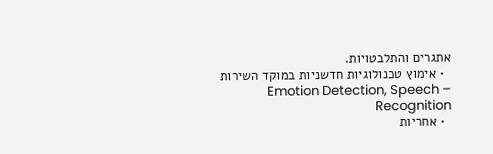אתגרים והתלבטויות.
  • אימוץ טכנולוגיות חדשניות במוקד השירות – Emotion Detection, Speech Recognition
  • אחריות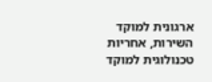ארגונית למוקד השירות, אחריות טכנולוגית למוקד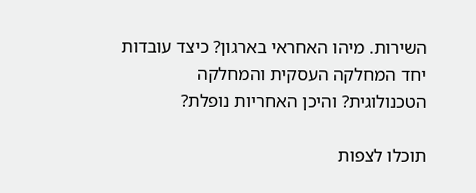השירות. מיהו האחראי בארגון? כיצד עובדות יחד המחלקה העסקית והמחלקה הטכנולוגית? והיכן האחריות נופלת?

תוכלו לצפות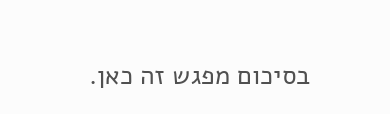בסיכום מפגש זה כאן.